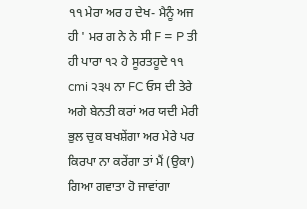੧੧ ਮੇਰਾ ਅਰ ਹ ਦੇਖ- ਮੈਨੂੰ ਅਜ ਹੀ ' ਮਰ ਗ ਨੇ ਨੇ ਸੀ F = P ਤੀ ਹੀ ਪਾਰਾ ੧੨ ਹੇ ਸੂਰਤਹੂਦੇ ੧੧ cmi ੨੩੫ ਨਾ FC ਓਸ ਦੀ ਤੇਰੇ ਅਗੇ ਬੇਨਤੀ ਕਰਾਂ ਅਰ ਯਦੀ ਮੇਰੀ ਭੁਲ ਚੁਕ ਬਖਸ਼ੇਂਗਾ ਅਰ ਮੇਰੇ ਪਰ ਕਿਰਪਾ ਨਾ ਕਰੇਂਗਾ ਤਾਂ ਮੈਂ (ਉਕਾ) ਗਿਆ ਗਵਾਤਾ ਹੋ ਜਾਵਾਂਗਾ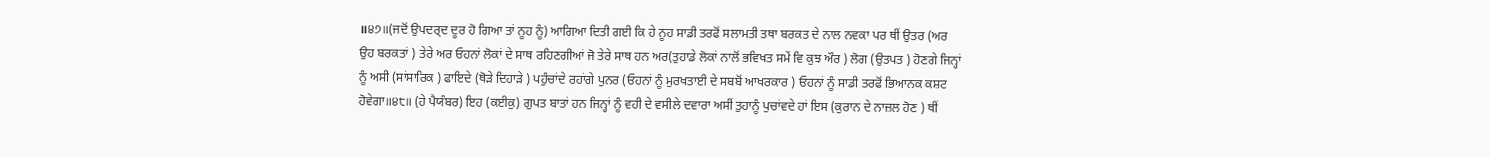॥੪੭॥(ਜਦੋਂ ਉਪਦਰ੍ਦ ਦੂਰ ਹੋ ਗਿਆ ਤਾਂ ਨੂਹ ਨੂੰ) ਆਗਿਆ ਦਿਤੀ ਗਈ ਕਿ ਹੇ ਨੂਹ ਸਾਡੀ ਤਰਫੋਂ ਸਲਾਮਤੀ ਤਥਾ ਬਰਕਤ ਦੇ ਨਾਲ ਨਵਕਾ ਪਰ ਥੀਂ ਉਤਰ (ਅਰ ਉਹ ਬਰਕਤਾਂ ) ਤੇਰੇ ਅਰ ਓਹਨਾਂ ਲੋਕਾਂ ਦੇ ਸਾਥ ਰਹਿਣਗੀਆਂ ਜੋ ਤੇਰੇ ਸਾਥ ਹਨ ਅਰ(ਤੁਹਾਡੇ ਲੋਕਾਂ ਨਾਲੋਂ ਭਵਿਖਤ ਸਮੇਂ ਵਿ ਕੁਝ ਔਰ ) ਲੋਗ (ਉਤਪਤ ) ਹੋਣਗੇ ਜਿਨ੍ਹਾਂ ਨੂੰ ਅਸੀ (ਸਾਂਸਾਰਿਕ ) ਫਾਇਦੇ (ਥੋੜੇ ਦਿਹਾੜੇ ) ਪਹੁੰਚਾਂਦੇ ਰਹਾਂਗੇ ਪੁਨਰ (ਓਹਨਾਂ ਨੂੰ ਮੁਰਖਤਾਈ ਦੇ ਸਬਬੋਂ ਆਖਰਕਾਰ ) ਓਹਨਾਂ ਨੂੰ ਸਾਡੀ ਤਰਫੋਂ ਭਿਆਨਕ ਕਸ਼ਟ ਹੋਵੇਗਾ॥੪੮॥ (ਹੇ ਪੈਯੰਬਰ) ਇਹ (ਕਈਕੁ) ਗੁਪਤ ਬਾਤਾਂ ਹਨ ਜਿਨ੍ਹਾਂ ਨੂੰ ਵਹੀ ਦੇ ਵਸੀਲੇ ਦਵਾਰਾ ਅਸੀਂ ਤੁਹਾਨੂੰ ਪੁਚਾਂਵਦੇ ਹਾਂ ਇਸ (ਕੁਰਾਨ ਦੇ ਨਾਜ਼ਲ ਹੋਣ ) ਥੀਂ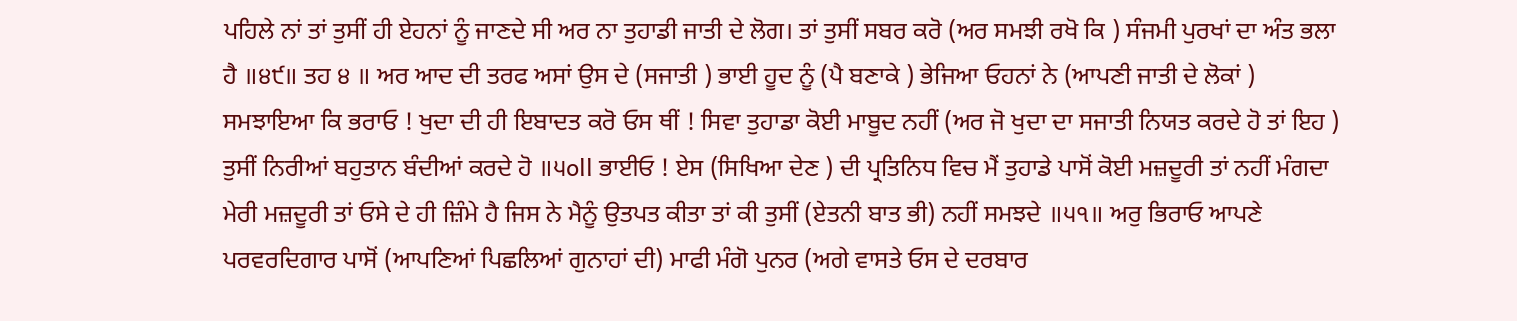ਪਹਿਲੇ ਨਾਂ ਤਾਂ ਤੁਸੀਂ ਹੀ ਏਹਨਾਂ ਨੂੰ ਜਾਣਦੇ ਸੀ ਅਰ ਨਾ ਤੁਹਾਡੀ ਜਾਤੀ ਦੇ ਲੋਗ। ਤਾਂ ਤੁਸੀਂ ਸਬਰ ਕਰੋ (ਅਰ ਸਮਝੀ ਰਖੋ ਕਿ ) ਸੰਜਮੀ ਪੁਰਖਾਂ ਦਾ ਅੰਤ ਭਲਾ ਹੈ ॥੪੯॥ ਤਹ ੪ ॥ ਅਰ ਆਦ ਦੀ ਤਰਫ ਅਸਾਂ ਉਸ ਦੇ (ਸਜਾਤੀ ) ਭਾਈ ਹੂਦ ਨੂੰ (ਪੈ ਬਣਾਕੇ ) ਭੇਜਿਆ ਓਹਨਾਂ ਨੇ (ਆਪਣੀ ਜਾਤੀ ਦੇ ਲੋਕਾਂ ) ਸਮਝਾਇਆ ਕਿ ਭਰਾਓ ! ਖੁਦਾ ਦੀ ਹੀ ਇਬਾਦਤ ਕਰੋ ਓਸ ਥੀਂ ! ਸਿਵਾ ਤੁਹਾਡਾ ਕੋਈ ਮਾਬੂਦ ਨਹੀਂ (ਅਰ ਜੋ ਖੁਦਾ ਦਾ ਸਜਾਤੀ ਨਿਯਤ ਕਰਦੇ ਹੋ ਤਾਂ ਇਹ ) ਤੁਸੀਂ ਨਿਰੀਆਂ ਬਹੁਤਾਨ ਬੰਦੀਆਂ ਕਰਦੇ ਹੋ ॥੫oll ਭਾਈਓ ! ਏਸ (ਸਿਖਿਆ ਦੇਣ ) ਦੀ ਪ੍ਰਤਿਨਿਧ ਵਿਚ ਮੈਂ ਤੁਹਾਡੇ ਪਾਸੋਂ ਕੋਈ ਮਜ਼ਦੂਰੀ ਤਾਂ ਨਹੀਂ ਮੰਗਦਾ ਮੇਰੀ ਮਜ਼ਦੂਰੀ ਤਾਂ ਓਸੇ ਦੇ ਹੀ ਜ਼ਿੰਮੇ ਹੈ ਜਿਸ ਨੇ ਮੈਨੂੰ ਉਤਪਤ ਕੀਤਾ ਤਾਂ ਕੀ ਤੁਸੀਂ (ਏਤਨੀ ਬਾਤ ਭੀ) ਨਹੀਂ ਸਮਝਦੇ ॥੫੧॥ ਅਰੁ ਭਿਰਾਓ ਆਪਣੇ ਪਰਵਰਦਿਗਾਰ ਪਾਸੋਂ (ਆਪਣਿਆਂ ਪਿਛਲਿਆਂ ਗੁਨਾਹਾਂ ਦੀ) ਮਾਫੀ ਮੰਗੋ ਪੁਨਰ (ਅਗੇ ਵਾਸਤੇ ਓਸ ਦੇ ਦਰਬਾਰ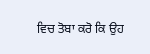ਵਿਚ ਤੋਬਾ ਕਰੋ ਕਿ ਉਹ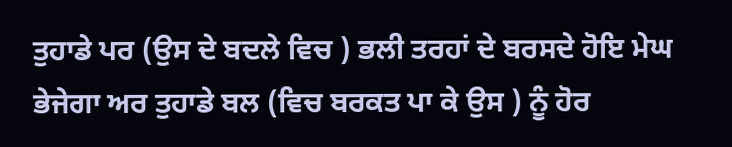ਤੁਹਾਡੇ ਪਰ (ਉਸ ਦੇ ਬਦਲੇ ਵਿਚ ) ਭਲੀ ਤਰਹਾਂ ਦੇ ਬਰਸਦੇ ਹੋਇ ਮੇਘ ਭੇਜੇਗਾ ਅਰ ਤੁਹਾਡੇ ਬਲ (ਵਿਚ ਬਰਕਤ ਪਾ ਕੇ ਉਸ ) ਨੂੰ ਹੋਰ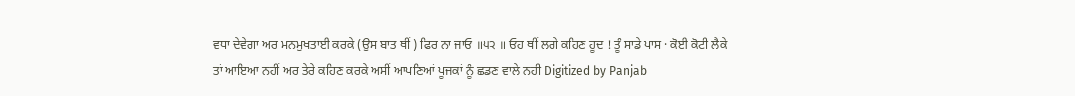ਵਧਾ ਦੇਵੇਗਾ ਅਰ ਮਨਮੁਖਤਾਈ ਕਰਕੇ (ਉਸ ਬਾਤ ਥੀਂ ) ਫਿਰ ਨਾ ਜਾਓ ॥੫੨ ॥ ਓਹ ਥੀਂ ਲਗੇ ਕਹਿਣ ਹੂਦ ! ਤੂੰ ਸਾਡੇ ਪਾਸ · ਕੋਈ ਕੋਟੀ ਲੈਕੇ ਤਾਂ ਆਇਆ ਨਹੀਂ ਅਰ ਤੇਰੇ ਕਹਿਣ ਕਰਕੇ ਅਸੀਂ ਆਪਣਿਆਂ ਪੂਜਕਾਂ ਨੂੰ ਛਡਣ ਵਾਲੇ ਨਹੀ Digitized by Panjab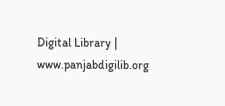Digital Library | www.panjabdigilib.org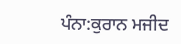ਪੰਨਾ:ਕੁਰਾਨ ਮਜੀਦ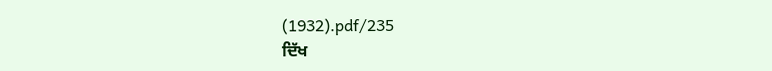(1932).pdf/235
ਦਿੱਖ